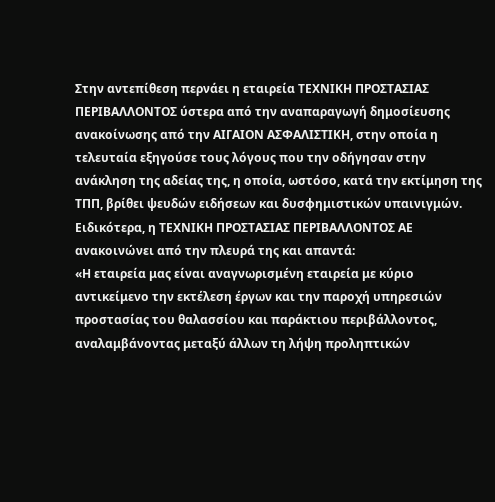Στην αντεπίθεση περνάει η εταιρεία ΤΕΧΝΙΚΗ ΠΡΟΣΤΑΣΙΑΣ ΠΕΡΙΒΑΛΛΟΝΤΟΣ ύστερα από την αναπαραγωγή δημοσίευσης ανακοίνωσης από την ΑΙΓΑΙΟΝ ΑΣΦΑΛΙΣΤΙΚΗ, στην οποία η τελευταία εξηγούσε τους λόγους που την οδήγησαν στην ανάκληση της αδείας της, η οποία, ωστόσο, κατά την εκτίμηση της ΤΠΠ, βρίθει ψευδών ειδήσεων και δυσφημιστικών υπαινιγμών.
Ειδικότερα, η ΤΕΧΝΙΚΗ ΠΡΟΣΤΑΣΙΑΣ ΠΕΡΙΒΑΛΛΟΝΤΟΣ ΑΕ ανακοινώνει από την πλευρά της και απαντά:
«Η εταιρεία μας είναι αναγνωρισμένη εταιρεία με κύριο αντικείμενο την εκτέλεση έργων και την παροχή υπηρεσιών προστασίας του θαλασσίου και παράκτιου περιβάλλοντος, αναλαμβάνοντας μεταξύ άλλων τη λήψη προληπτικών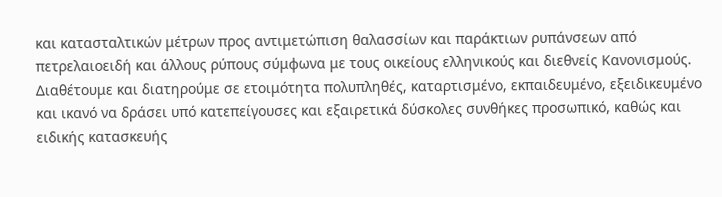και κατασταλτικών μέτρων προς αντιμετώπιση θαλασσίων και παράκτιων ρυπάνσεων από πετρελαιοειδή και άλλους ρύπους σύμφωνα με τους οικείους ελληνικούς και διεθνείς Κανονισμούς. Διαθέτουμε και διατηρούμε σε ετοιμότητα πολυπληθές, καταρτισμένο, εκπαιδευμένο, εξειδικευμένο και ικανό να δράσει υπό κατεπείγουσες και εξαιρετικά δύσκολες συνθήκες προσωπικό, καθώς και ειδικής κατασκευής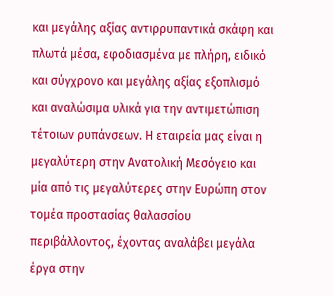και μεγάλης αξίας αντιρρυπαντικά σκάφη και πλωτά μέσα, εφοδιασμένα με πλήρη, ειδικό και σύγχρονο και μεγάλης αξίας εξοπλισμό και αναλώσιμα υλικά για την αντιμετώπιση τέτοιων ρυπάνσεων. Η εταιρεία μας είναι η μεγαλύτερη στην Ανατολική Μεσόγειο και μία από τις μεγαλύτερες στην Ευρώπη στον τομέα προστασίας θαλασσίου περιβάλλοντος, έχοντας αναλάβει μεγάλα έργα στην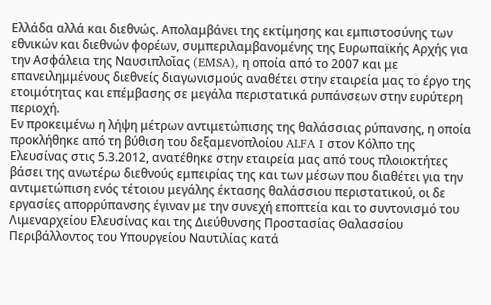Ελλάδα αλλά και διεθνώς. Απολαμβάνει της εκτίμησης και εμπιστοσύνης των εθνικών και διεθνών φορέων, συμπεριλαμβανομένης της Ευρωπαϊκής Αρχής για την Ασφάλεια της Ναυσιπλοῒας (EMSA), η οποία από το 2007 και με επανειλημμένους διεθνείς διαγωνισμούς αναθέτει στην εταιρεία μας το έργο της ετοιμότητας και επέμβασης σε μεγάλα περιστατικά ρυπάνσεων στην ευρύτερη περιοχή.
Εν προκειμένω η λήψη μέτρων αντιμετώπισης της θαλάσσιας ρύπανσης, η οποία προκλήθηκε από τη βύθιση του δεξαμενοπλοίου ALFA I στον Κόλπο της Ελευσίνας στις 5.3.2012, ανατέθηκε στην εταιρεία μας από τους πλοιοκτήτες βάσει της ανωτέρω διεθνούς εμπειρίας της και των μέσων που διαθέτει για την αντιμετώπιση ενός τέτοιου μεγάλης έκτασης θαλάσσιου περιστατικού, οι δε εργασίες απορρύπανσης έγιναν με την συνεχή εποπτεία και το συντονισμό του Λιμεναρχείου Ελευσίνας και της Διεύθυνσης Προστασίας Θαλασσίου Περιβάλλοντος του Υπουργείου Ναυτιλίας κατά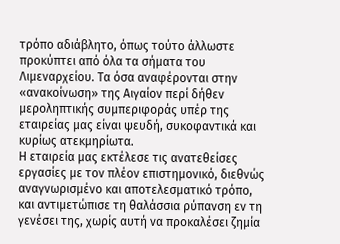τρόπο αδιάβλητο, όπως τούτο άλλωστε προκύπτει από όλα τα σήματα του Λιμεναρχείου. Τα όσα αναφέρονται στην «ανακοίνωση» της Αιγαίον περί δήθεν μεροληπτικής συμπεριφοράς υπέρ της εταιρείας μας είναι ψευδή, συκοφαντικά και κυρίως ατεκμηρίωτα.
Η εταιρεία μας εκτέλεσε τις ανατεθείσες εργασίες με τον πλέον επιστημονικό, διεθνώς αναγνωρισμένο και αποτελεσματικό τρόπο, και αντιμετώπισε τη θαλάσσια ρύπανση εν τη γενέσει της, χωρίς αυτή να προκαλέσει ζημία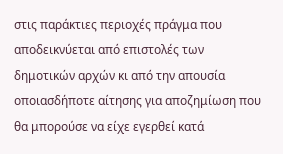στις παράκτιες περιοχές πράγμα που αποδεικνύεται από επιστολές των δημοτικών αρχών κι από την απουσία οποιασδήποτε αίτησης για αποζημίωση που θα μπορούσε να είχε εγερθεί κατά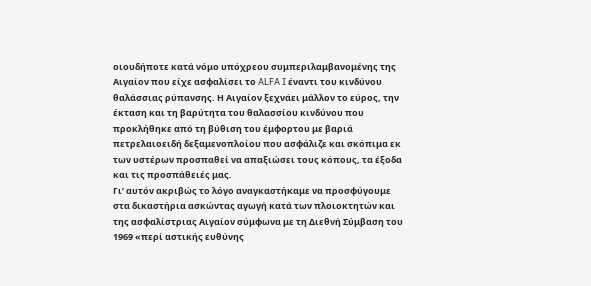οιουδήποτε κατά νόμο υπόχρεου συμπεριλαμβανομένης της Αιγαίον που είχε ασφαλίσει το ALFA I έναντι του κινδύνου θαλάσσιας ρύπανσης. Η Αιγαίον ξεχνάει μάλλον το εύρος, την έκταση και τη βαρύτητα του θαλασσίου κινδύνου που προκλήθηκε από τη βύθιση του έμφορτου με βαριά πετρελαιοειδή δεξαμενοπλοίου που ασφάλιζε και σκόπιμα εκ των υστέρων προσπαθεί να απαξιώσει τους κόπους, τα έξοδα και τις προσπάθειές μας.
Γι’ αυτόν ακριβώς το λόγο αναγκαστήκαμε να προσφύγουμε στα δικαστήρια ασκώντας αγωγή κατά των πλοιοκτητών και της ασφαλίστριας Αιγαίον σύμφωνα με τη Διεθνή Σύμβαση του 1969 «περί αστικής ευθύνης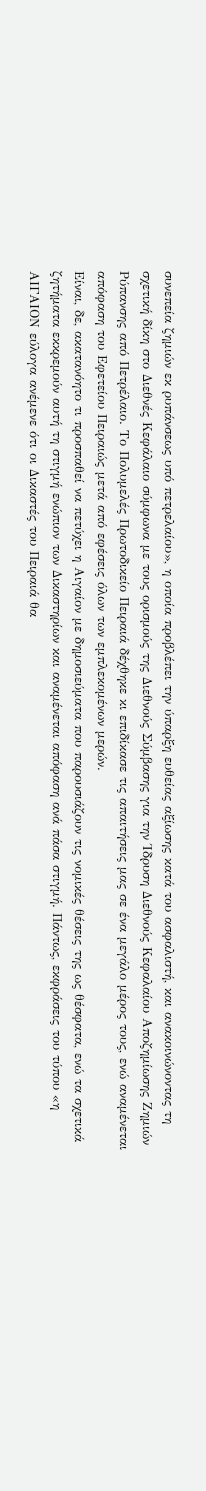συνεπεία ζημιών εκ ρυπάνσεως υπό πετρελαίου», η οποία προβλέπει την ύπαρξη ευθείας αξίωσης κατά του ασφαλιστή, και ανακοινώνοντας τη σχετική δίκη στο Διεθνές Κεφάλαιο σύμφωνα με τους ορισμούς της Διεθνούς Σύμβασης για την Ίδρυση Διεθνούς Κεφαλαίου Αποζημίωσης Ζημιών Ρύπανσης από Πετρέλαιο. Το Πολυμελές Πρωτοδικείο Πειραιά δέχθηκε κι επιδίκασε τις απαιτήσεις μας σε ένα μεγάλο μέρος τους, ενώ αναμένεται απόφαση του Εφετείου Πειραιώς μετά από εφέσεις όλων των εμπλεκομένων μερών.
Είναι, δε, ακατανόητο τι προσπαθεί να πετύχει η Αιγαίον με δημοσιεύματα που παρουσιάζουν τις νομικές θέσεις της ως θέσφατα, ενώ τα σχετικά ζητήματα εκκρεμούν αυτή τη στιγμή ενώπιον των Δικαστηρίων και αναμένεται απόφαση ανά πάσα στιγμή. Πάντως, εκφράσεις του τύπου «η ΑΙΓΑΙΟΝ εύλογα ανέμενε ότι οι Δικαστές του Πειραιά θα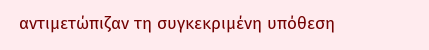αντιμετώπιζαν τη συγκεκριμένη υπόθεση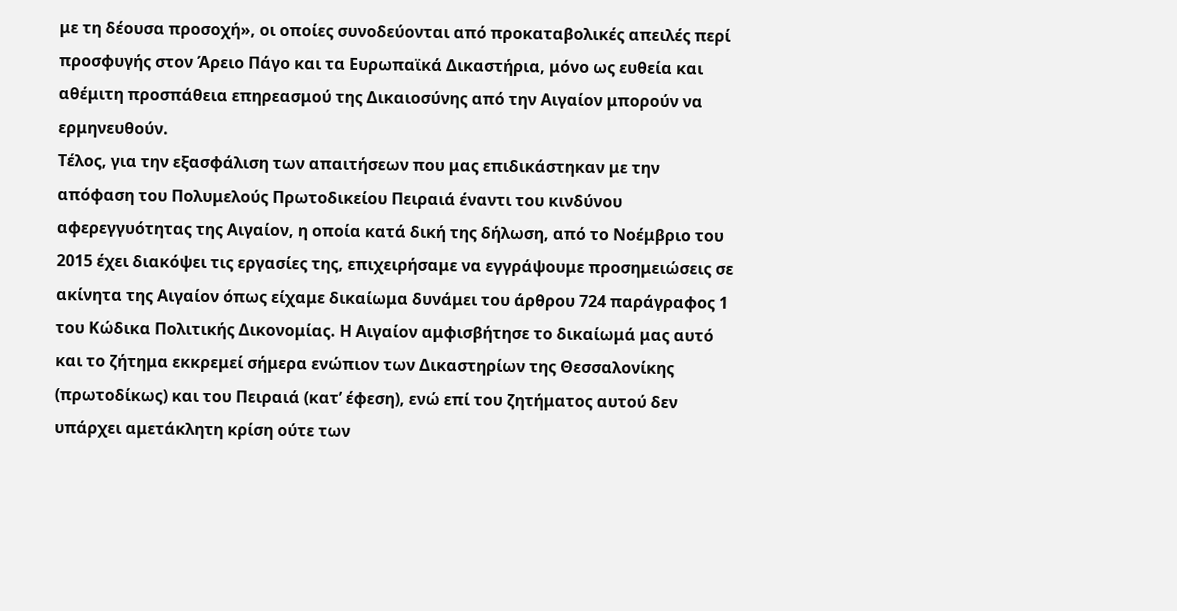με τη δέουσα προσοχή», οι οποίες συνοδεύονται από προκαταβολικές απειλές περί προσφυγής στον Άρειο Πάγο και τα Ευρωπαϊκά Δικαστήρια, μόνο ως ευθεία και αθέμιτη προσπάθεια επηρεασμού της Δικαιοσύνης από την Αιγαίον μπορούν να ερμηνευθούν.
Τέλος, για την εξασφάλιση των απαιτήσεων που μας επιδικάστηκαν με την απόφαση του Πολυμελούς Πρωτοδικείου Πειραιά έναντι του κινδύνου αφερεγγυότητας της Αιγαίον, η οποία κατά δική της δήλωση, από το Νοέμβριο του 2015 έχει διακόψει τις εργασίες της, επιχειρήσαμε να εγγράψουμε προσημειώσεις σε ακίνητα της Αιγαίον όπως είχαμε δικαίωμα δυνάμει του άρθρου 724 παράγραφος 1 του Κώδικα Πολιτικής Δικονομίας. Η Αιγαίον αμφισβήτησε το δικαίωμά μας αυτό και το ζήτημα εκκρεμεί σήμερα ενώπιον των Δικαστηρίων της Θεσσαλονίκης (πρωτοδίκως) και του Πειραιά (κατ’ έφεση), ενώ επί του ζητήματος αυτού δεν υπάρχει αμετάκλητη κρίση ούτε των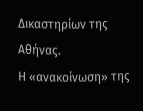Δικαστηρίων της Αθήνας.
Η «ανακοίνωση» της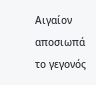Αιγαίον αποσιωπά το γεγονός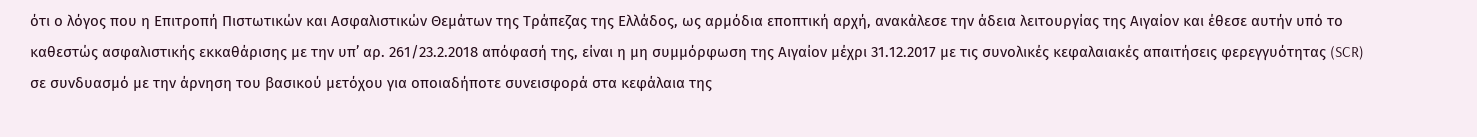ότι ο λόγος που η Επιτροπή Πιστωτικών και Ασφαλιστικών Θεμάτων της Τράπεζας της Ελλάδος, ως αρμόδια εποπτική αρχή, ανακάλεσε την άδεια λειτουργίας της Αιγαίον και έθεσε αυτήν υπό το καθεστώς ασφαλιστικής εκκαθάρισης με την υπ’ αρ. 261/23.2.2018 απόφασή της, είναι η μη συμμόρφωση της Αιγαίον μέχρι 31.12.2017 με τις συνολικές κεφαλαιακές απαιτήσεις φερεγγυότητας (SCR) σε συνδυασμό με την άρνηση του βασικού μετόχου για οποιαδήποτε συνεισφορά στα κεφάλαια της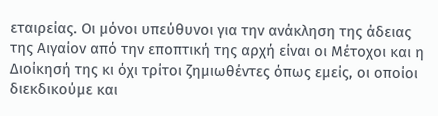εταιρείας. Οι μόνοι υπεύθυνοι για την ανάκληση της άδειας της Αιγαίον από την εποπτική της αρχή είναι οι Μέτοχοι και η Διοίκησή της κι όχι τρίτοι ζημιωθέντες όπως εμείς, οι οποίοι διεκδικούμε και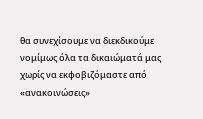θα συνεχίσουμε να διεκδικούμε νομίμως όλα τα δικαιώματά μας χωρίς να εκφοβιζόμαστε από «ανακοινώσεις»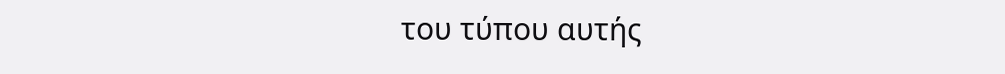του τύπου αυτής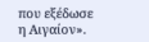που εξέδωσε η Αιγαίον».